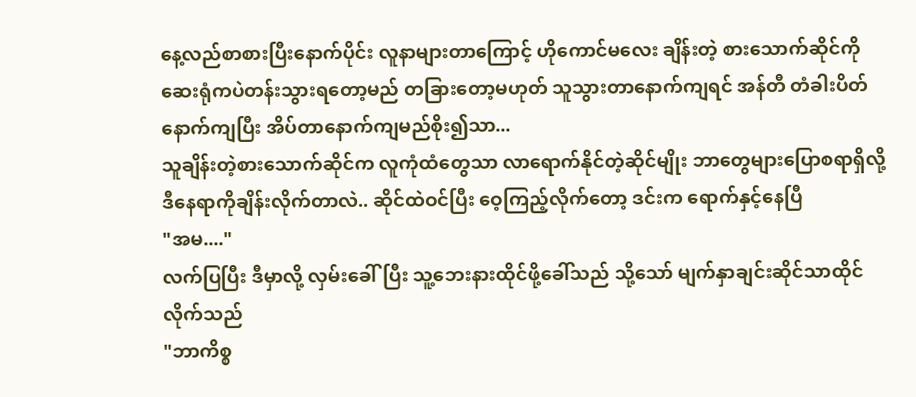နေ့လည်စာစားပြီးနောက်ပိုင်း လူနာများတာကြောင့် ဟိုကောင်မလေး ချိန်းတဲ့ စားသောက်ဆိုင်ကို ဆေးရုံကပဲတန်းသွားရတော့မည် တခြားတော့မဟုတ် သူသွားတာနောက်ကျရင် အန်တီ တံခါးပိတ်နောက်ကျပြီး အိပ်တာနောက်ကျမည်စိုး၍သာ...
သူချိန်းတဲ့စားသောက်ဆိုင်က လူကုံထံတွေသာ လာရောက်နိုင်တဲ့ဆိုင်မျိုး ဘာတွေများပြောစရာရှိလို့ ဒီနေရာကိုချိန်းလိုက်တာလဲ.. ဆိုင်ထဲဝင်ပြီး ဝေ့ကြည့်လိုက်တော့ ဒင်းက ရောက်နှင့်နေပြီ
"အမ...."
လက်ပြပြီး ဒီမှာလို့ လှမ်းခေါ်ပြီး သူ့ဘေးနားထိုင်ဖို့ခေါ်သည် သို့သော် မျက်နှာချင်းဆိုင်သာထိုင်လိုက်သည်
"ဘာကိစ္စ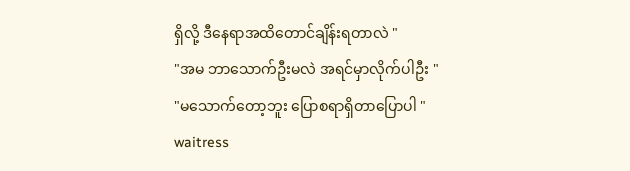ရှိလို့ ဒီနေရာအထိတောင်ချိန်းရတာလဲ "
"အမ ဘာသောက်ဦးမလဲ အရင်မှာလိုက်ပါဦး "
"မသောက်တော့ဘူး ပြောစရာရှိတာပြောပါ "
waitress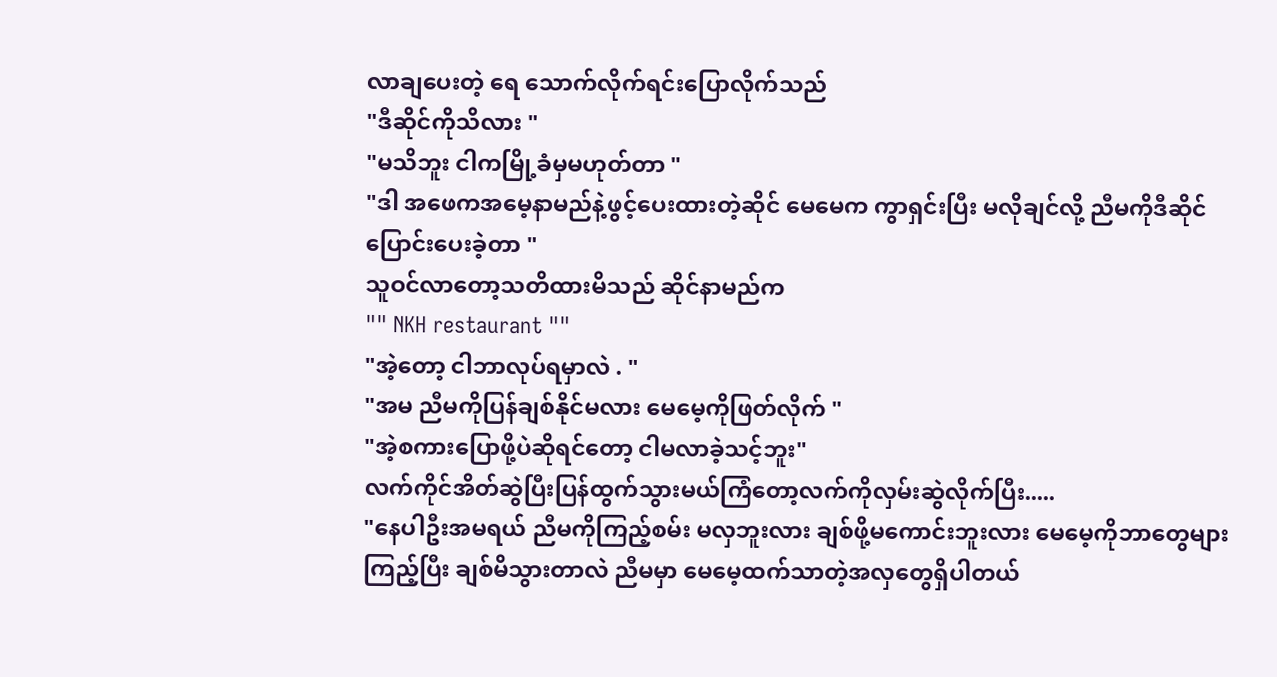လာချပေးတဲ့ ရေ သောက်လိုက်ရင်းပြောလိုက်သည်
"ဒီဆိုင်ကိုသိလား "
"မသိဘူး ငါကမြို့ခံမှမဟုတ်တာ "
"ဒါ အဖေကအမေ့နာမည်နဲ့ဖွင့်ပေးထားတဲ့ဆိုင် မေမေက ကွာရှင်းပြီး မလိုချင်လို့ ညီမကိုဒီဆိုင်ပြောင်းပေးခဲ့တာ "
သူဝင်လာတော့သတိထားမိသည် ဆိုင်နာမည်က
"" NKH restaurant ""
"အဲ့တော့ ငါဘာလုပ်ရမှာလဲ . "
"အမ ညီမကိုပြန်ချစ်နိုင်မလား မေမေ့ကိုဖြတ်လိုက် "
"အဲ့စကားပြောဖို့ပဲဆိုရင်တော့ ငါမလာခဲ့သင့်ဘူး"
လက်ကိုင်အိတ်ဆွဲပြီးပြန်ထွက်သွားမယ်ကြံတော့လက်ကိုလှမ်းဆွဲလိုက်ပြီး.....
"နေပါဦးအမရယ် ညီမကိုကြည့်စမ်း မလှဘူးလား ချစ်ဖို့မကောင်းဘူးလား မေမေ့ကိုဘာတွေများကြည့်ပြီး ချစ်မိသွားတာလဲ ညီမမှာ မေမေ့ထက်သာတဲ့အလှတွေရှိပါတယ်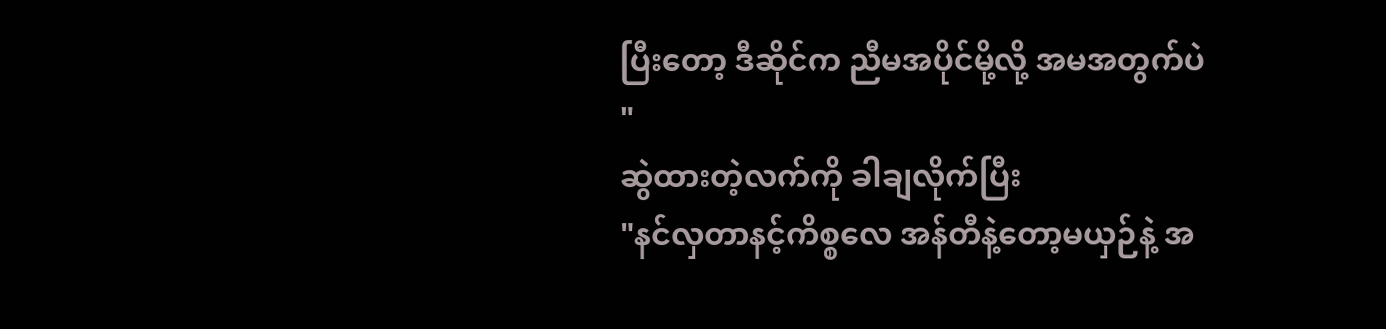ပြီးတော့ ဒီဆိုင်က ညီမအပိုင်မို့လို့ အမအတွက်ပဲ "
ဆွဲထားတဲ့လက်ကို ခါချလိုက်ပြီး
"နင်လှတာနင့်ကိစ္စလေ အန်တီနဲ့တော့မယှဉ်နဲ့ အ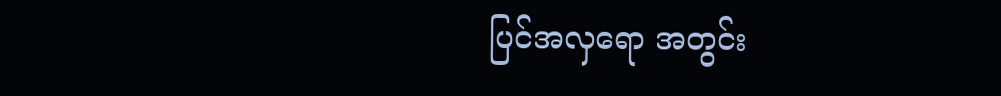ပြင်အလှရော အတွင်း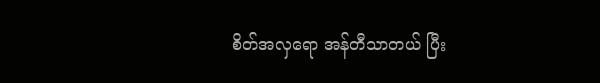စိတ်အလှရော အန်တီသာတယ် ပြီး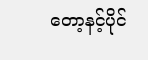တော့နင့်ပိုင်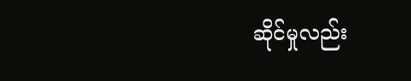ဆိုင်မှုလည်း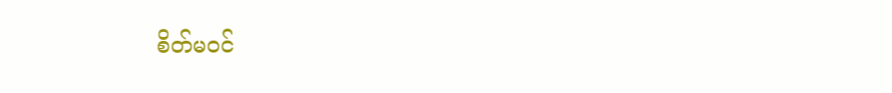စိတ်မဝင်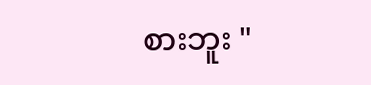စားဘူး "